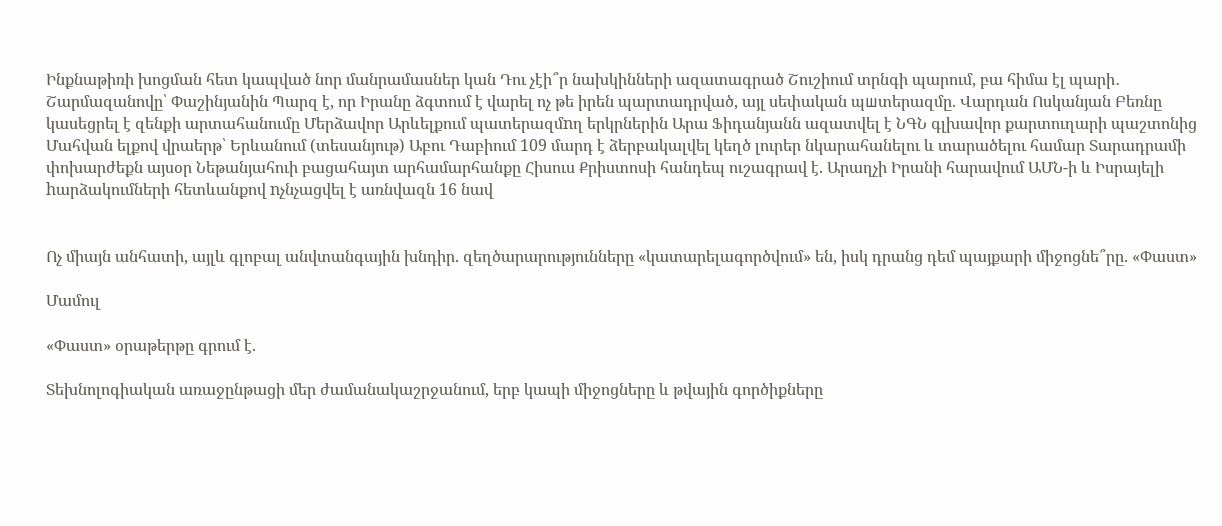Ինքնաթիռի խոցման հետ կապված նոր մանրամասներ կան Դու չէի՞ր նախկինների ազատագրած Շուշիում տրնգի պարում, բա հիմա էլ պարի․ Շարմազանովը՝ Փաշինյանին Պարզ է, որ Իրանը ձգտում է վարել ոչ թե իրեն պարտադրված, այլ սեփական պшտերազմը. Վարդան Ոսկանյան Բեռնը կասեցրել է զենքի արտահանումը Մերձավոր Արևելքում պատերազմnղ երկրներին Արա Ֆիդանյանն ազատվել է ՆԳՆ գլխավոր քարտուղարի պաշտոնից Մահվան ելքով վրաերթ՝ Երևանում (տեսանյութ) Աբու Դաբիում 109 մարդ է ձերբակալվել կեղծ լուրեր նկարահանելու և տարածելու համար Տարադրամի փոխարժեքն այսօր Նեթանյահուի բացահայտ արհամարհանքը Հիսուս Քրիստոսի հանդեպ ուշագրավ է. Արաղչի Իրանի հարավում ԱՄՆ-ի և Իսրայելի hարձակումների հետևանքով nչնչացվել է առնվազն 16 նավ


Ոչ միայն անհատի, այլև գլոբալ անվտանգային խնդիր. զեղծարարությունները «կատարելագործվում» են, իսկ դրանց դեմ պայքարի միջոցնե՞րը. «Փաստ»

Մամուլ

«Փաստ» օրաթերթը գրում է.

Տեխնոլոգիական առաջընթացի մեր ժամանակաշրջանում, երբ կապի միջոցները և թվային գործիքները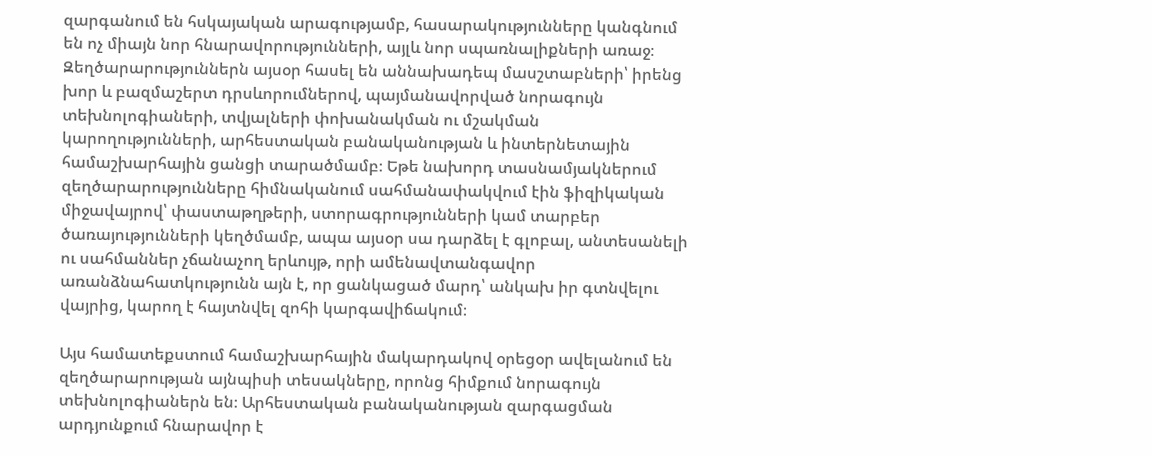զարգանում են հսկայական արագությամբ, հասարակությունները կանգնում են ոչ միայն նոր հնարավորությունների, այլև նոր սպառնալիքների առաջ։ Զեղծարարություններն այսօր հասել են աննախադեպ մասշտաբների՝ իրենց խոր և բազմաշերտ դրսևորումներով, պայմանավորված նորագույն տեխնոլոգիաների, տվյալների փոխանակման ու մշակման կարողությունների, արհեստական բանականության և ինտերնետային համաշխարհային ցանցի տարածմամբ։ Եթե նախորդ տասնամյակներում զեղծարարությունները հիմնականում սահմանափակվում էին ֆիզիկական միջավայրով՝ փաստաթղթերի, ստորագրությունների կամ տարբեր ծառայությունների կեղծմամբ, ապա այսօր սա դարձել է գլոբալ, անտեսանելի ու սահմաններ չճանաչող երևույթ, որի ամենավտանգավոր առանձնահատկությունն այն է, որ ցանկացած մարդ՝ անկախ իր գտնվելու վայրից, կարող է հայտնվել զոհի կարգավիճակում։

Այս համատեքստում համաշխարհային մակարդակով օրեցօր ավելանում են զեղծարարության այնպիսի տեսակները, որոնց հիմքում նորագույն տեխնոլոգիաներն են։ Արհեստական բանականության զարգացման արդյունքում հնարավոր է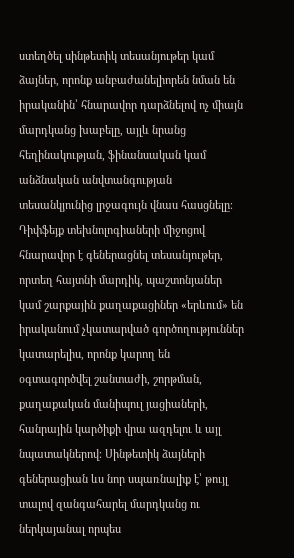ստեղծել սինթետիկ տեսանյութեր կամ ձայներ, որոնք անբաժանելիորեն նման են իրականին՝ հնարավոր դարձնելով ոչ միայն մարդկանց խաբելը, այլև նրանց հեղինակության, ֆինանսական կամ անձնական անվտանգության տեսանկյունից լրջագույն վնաս հասցնելը։ Դիփֆեյք տեխնոլոգիաների միջոցով հնարավոր է գեներացնել տեսանյութեր, որտեղ հայտնի մարդիկ, պաշտոնյաներ կամ շարքային քաղաքացիներ «երևում» են իրականում չկատարված գործողություններ կատարելիս, որոնք կարող են օգտագործվել շանտաժի, շորթման, քաղաքական մանիպուլ յացիաների, հանրային կարծիքի վրա ազդելու և այլ նպատակներով։ Սինթետիկ ձայների գեներացիան ևս նոր սպառնալիք է՝ թույլ տալով զանգահարել մարդկանց ու ներկայանալ որպես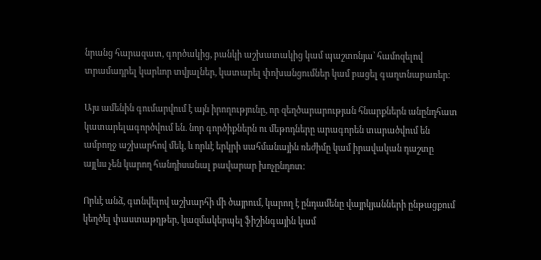նրանց հարազատ, գործակից, բանկի աշխատակից կամ պաշտոնյա՝ համոզելով տրամադրել կարևոր տվյալներ, կատարել փոխանցումներ կամ բացել գաղտնաբառեր։

Այս ամենին գումարվում է այն իրողությունը, որ զեղծարարության հնարքներն անընդհատ կատարելագործվում են. նոր գործիքներն ու մեթոդները արագորեն տարածվում են ամբողջ աշխարհով մեկ, և որևէ երկրի սահմանային ռեժիմը կամ իրավական դաշտը այլևս չեն կարող հանդիսանալ բավարար խոչընդոտ։

Որևէ անձ, գտնվելով աշխարհի մի ծայրում, կարող է ընդամենը վայրկյանների ընթացքում կեղծել փաստաթղթեր, կազմակերպել ֆիշինգային կամ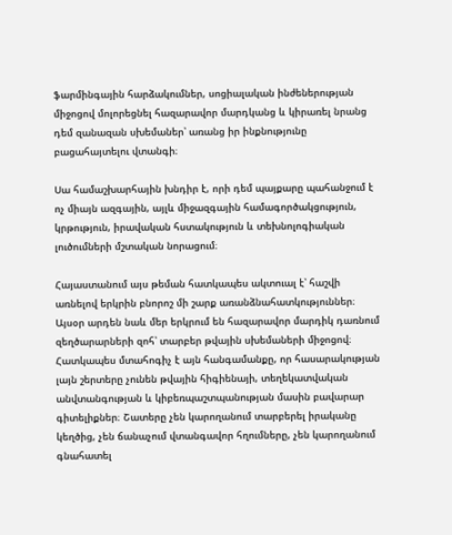ֆարմինգային հարձակումներ, սոցիալական ինժեներության միջոցով մոլորեցնել հազարավոր մարդկանց և կիրառել նրանց դեմ զանազան սխեմաներ՝ առանց իր ինքնությունը բացահայտելու վտանգի։

Սա համաշխարհային խնդիր է, որի դեմ պայքարը պահանջում է ոչ միայն ազգային, այլև միջազգային համագործակցություն, կրթություն, իրավական հստակություն և տեխնոլոգիական լուծումների մշտական նորացում։

Հայաստանում այս թեման հատկապես ակտուալ է՝ հաշվի առնելով երկրին բնորոշ մի շարք առանձնահատկություններ։ Այսօր արդեն նաև մեր երկրում են հազարավոր մարդիկ դառնում զեղծարարների զոհ՝ տարբեր թվային սխեմաների միջոցով։ Հատկապես մտահոգիչ է այն հանգամանքը, որ հասարակության լայն շերտերը չունեն թվային հիգիենայի, տեղեկատվական անվտանգության և կիբեռպաշտպանության մասին բավարար գիտելիքներ։ Շատերը չեն կարողանում տարբերել իրականը կեղծից, չեն ճանաչում վտանգավոր հղումները, չեն կարողանում գնահատել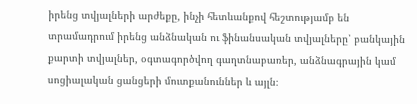իրենց տվյալների արժեքը, ինչի հետևանքով հեշտությամբ են տրամադրում իրենց անձնական ու ֆինանսական տվյալները՝ բանկային քարտի տվյալներ, օգտագործվող գաղտնաբառեր, անձնագրային կամ սոցիալական ցանցերի մուտքանուններ և այլն։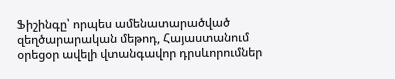Ֆիշինգը՝ որպես ամենատարածված զեղծարարական մեթոդ, Հայաստանում օրեցօր ավելի վտանգավոր դրսևորումներ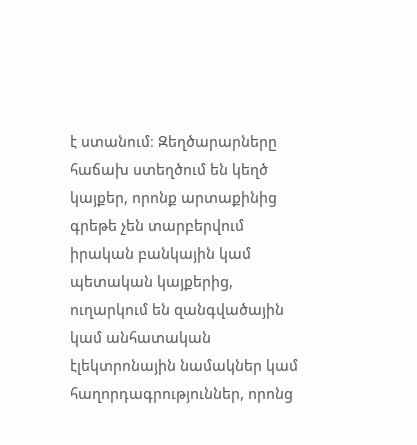է ստանում։ Զեղծարարները հաճախ ստեղծում են կեղծ կայքեր, որոնք արտաքինից գրեթե չեն տարբերվում իրական բանկային կամ պետական կայքերից, ուղարկում են զանգվածային կամ անհատական էլեկտրոնային նամակներ կամ հաղորդագրություններ, որոնց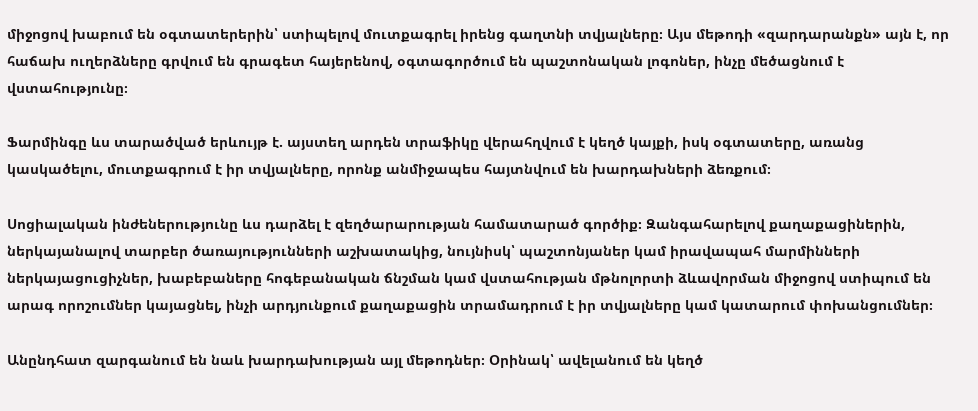միջոցով խաբում են օգտատերերին՝ ստիպելով մուտքագրել իրենց գաղտնի տվյալները։ Այս մեթոդի «զարդարանքն» այն է, որ հաճախ ուղերձները գրվում են գրագետ հայերենով, օգտագործում են պաշտոնական լոգոներ, ինչը մեծացնում է վստահությունը։

Ֆարմինգը ևս տարածված երևույթ է. այստեղ արդեն տրաֆիկը վերահղվում է կեղծ կայքի, իսկ օգտատերը, առանց կասկածելու, մուտքագրում է իր տվյալները, որոնք անմիջապես հայտնվում են խարդախների ձեռքում։

Սոցիալական ինժեներությունը ևս դարձել է զեղծարարության համատարած գործիք։ Զանգահարելով քաղաքացիներին, ներկայանալով տարբեր ծառայությունների աշխատակից, նույնիսկ՝ պաշտոնյաներ կամ իրավապահ մարմինների ներկայացուցիչներ, խաբեբաները հոգեբանական ճնշման կամ վստահության մթնոլորտի ձևավորման միջոցով ստիպում են արագ որոշումներ կայացնել, ինչի արդյունքում քաղաքացին տրամադրում է իր տվյալները կամ կատարում փոխանցումներ։

Անընդհատ զարգանում են նաև խարդախության այլ մեթոդներ։ Օրինակ՝ ավելանում են կեղծ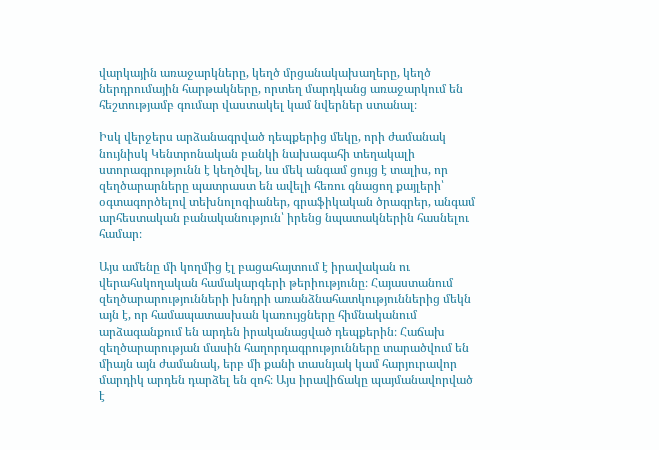վարկային առաջարկները, կեղծ մրցանակախաղերը, կեղծ ներդրումային հարթակները, որտեղ մարդկանց առաջարկում են հեշտությամբ գումար վաստակել կամ նվերներ ստանալ։

Իսկ վերջերս արձանագրված դեպքերից մեկը, որի ժամանակ նույնիսկ Կենտրոնական բանկի նախագահի տեղակալի ստորագրությունն է կեղծվել, ևս մեկ անգամ ցույց է տալիս, որ զեղծարարները պատրաստ են ավելի հեռու գնացող քայլերի՝ օգտագործելով տեխնոլոգիաներ, գրաֆիկական ծրագրեր, անգամ արհեստական բանականություն՝ իրենց նպատակներին հասնելու համար։

Այս ամենը մի կողմից էլ բացահայտում է իրավական ու վերահսկողական համակարգերի թերիությունը։ Հայաստանում զեղծարարությունների խնդրի առանձնահատկություններից մեկն այն է, որ համապատասխան կառույցները հիմնականում արձագանքում են արդեն իրականացված դեպքերին։ Հաճախ զեղծարարության մասին հաղորդագրությունները տարածվում են միայն այն ժամանակ, երբ մի քանի տասնյակ կամ հարյուրավոր մարդիկ արդեն դարձել են զոհ։ Այս իրավիճակը պայմանավորված է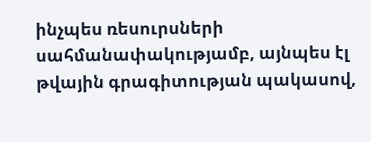ինչպես ռեսուրսների սահմանափակությամբ, այնպես էլ թվային գրագիտության պակասով,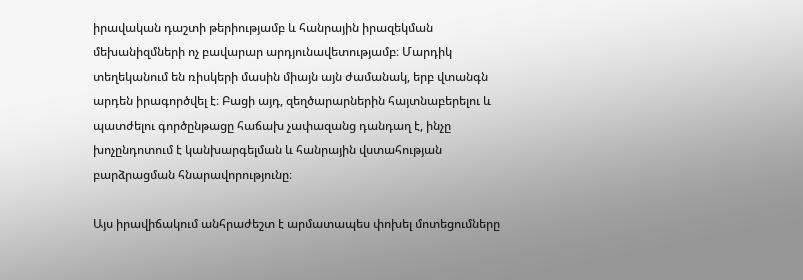իրավական դաշտի թերիությամբ և հանրային իրազեկման մեխանիզմների ոչ բավարար արդյունավետությամբ։ Մարդիկ տեղեկանում են ռիսկերի մասին միայն այն ժամանակ, երբ վտանգն արդեն իրագործվել է։ Բացի այդ, զեղծարարներին հայտնաբերելու և պատժելու գործընթացը հաճախ չափազանց դանդաղ է, ինչը խոչընդոտում է կանխարգելման և հանրային վստահության բարձրացման հնարավորությունը։

Այս իրավիճակում անհրաժեշտ է արմատապես փոխել մոտեցումները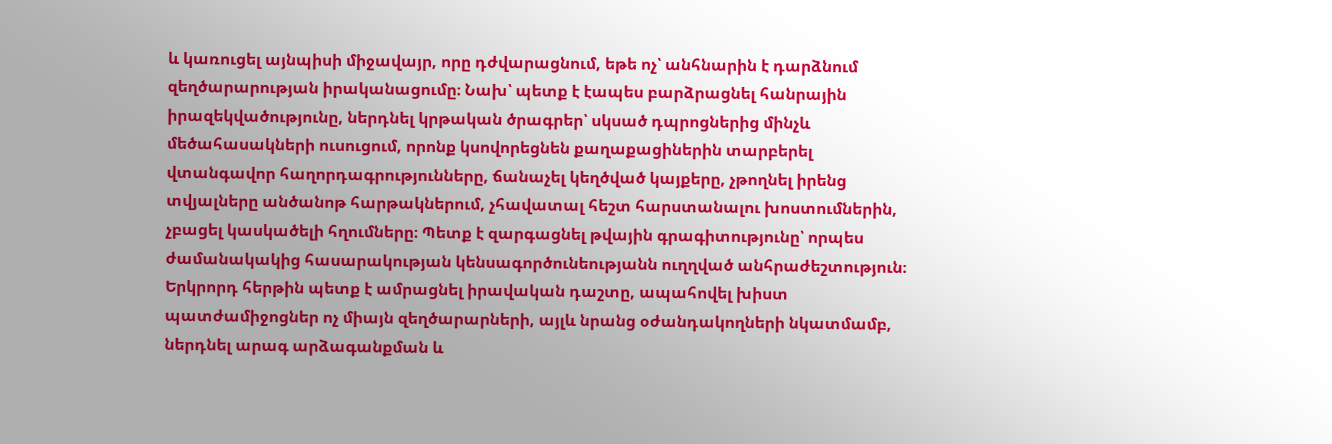և կառուցել այնպիսի միջավայր, որը դժվարացնում, եթե ոչ՝ անհնարին է դարձնում զեղծարարության իրականացումը։ Նախ՝ պետք է էապես բարձրացնել հանրային իրազեկվածությունը, ներդնել կրթական ծրագրեր՝ սկսած դպրոցներից մինչև մեծահասակների ուսուցում, որոնք կսովորեցնեն քաղաքացիներին տարբերել վտանգավոր հաղորդագրությունները, ճանաչել կեղծված կայքերը, չթողնել իրենց տվյալները անծանոթ հարթակներում, չհավատալ հեշտ հարստանալու խոստումներին, չբացել կասկածելի հղումները։ Պետք է զարգացնել թվային գրագիտությունը՝ որպես ժամանակակից հասարակության կենսագործունեությանն ուղղված անհրաժեշտություն։ Երկրորդ հերթին պետք է ամրացնել իրավական դաշտը, ապահովել խիստ պատժամիջոցներ ոչ միայն զեղծարարների, այլև նրանց օժանդակողների նկատմամբ, ներդնել արագ արձագանքման և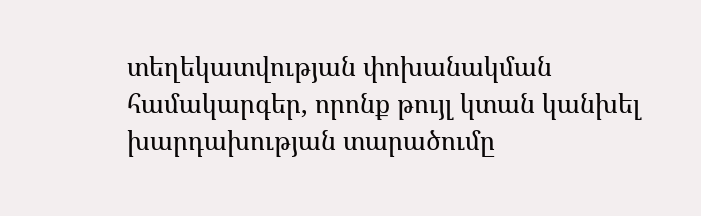տեղեկատվության փոխանակման համակարգեր, որոնք թույլ կտան կանխել խարդախության տարածումը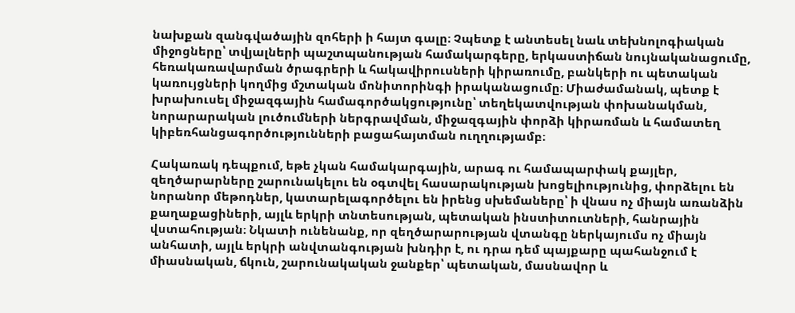նախքան զանգվածային զոհերի ի հայտ գալը։ Չպետք է անտեսել նաև տեխնոլոգիական միջոցները՝ տվյալների պաշտպանության համակարգերը, երկաստիճան նույնականացումը, հեռակառավարման ծրագրերի և հակավիրուսների կիրառումը, բանկերի ու պետական կառույցների կողմից մշտական մոնիտորինգի իրականացումը։ Միաժամանակ, պետք է խրախուսել միջազգային համագործակցությունը՝ տեղեկատվության փոխանակման, նորարարական լուծումների ներգրավման, միջազգային փորձի կիրառման և համատեղ կիբեռհանցագործությունների բացահայտման ուղղությամբ։

Հակառակ դեպքում, եթե չկան համակարգային, արագ ու համապարփակ քայլեր, զեղծարարները շարունակելու են օգտվել հասարակության խոցելիությունից, փորձելու են նորանոր մեթոդներ, կատարելագործելու են իրենց սխեմաները՝ ի վնաս ոչ միայն առանձին քաղաքացիների, այլև երկրի տնտեսության, պետական ինստիտուտների, հանրային վստահության։ Նկատի ունենանք, որ զեղծարարության վտանգը ներկայումս ոչ միայն անհատի, այլև երկրի անվտանգության խնդիր է, ու դրա դեմ պայքարը պահանջում է միասնական, ճկուն, շարունակական ջանքեր՝ պետական, մասնավոր և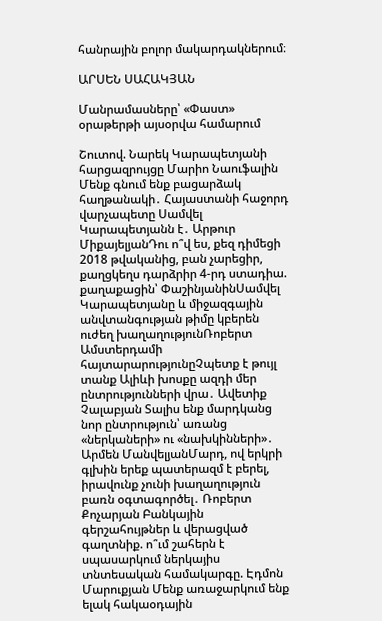հանրային բոլոր մակարդակներում։

ԱՐՍԵՆ ՍԱՀԱԿՅԱՆ

Մանրամասները՝ «Փաստ» օրաթերթի այսօրվա համարում

Շուտով. Նարեկ Կարապետյանի հարցազրույցը Մարիո Նաուֆալին Մենք գնում ենք բացարձակ հաղթանակի․ Հայաստանի հաջորդ վարչապետը Սամվել Կարապետյանն է․ Արթուր ՄիքայելյանԴու ո՞վ ես, քեզ դիմեցի 2018 թվականից, բան չարեցիր, քաղցկեղս դարձրիր 4-րդ ստադիա. քաղաքացին՝ ՓաշինյանինՍամվել Կարապետյանը և միջազգային անվտանգության թիմը կբերեն ուժեղ խաղաղությունՌոբերտ Ամստերդամի հայտարարությունըՉպետք է թույլ տանք Ալիևի խոսքը ազդի մեր ընտրությունների վրա․ Ավետիք Չալաբյան Տալիս ենք մարդկանց նոր ընտրություն՝ առանց «ներկաների» ու «նախկինների»․ Արմեն ՄանվելյանՄարդ, ով երկրի գլխին երեք պատերազմ է բերել, իրավունք չունի խաղաղություն բառն օգտագործել․ Ռոբերտ Քոչարյան Բանկային գերշահույթներ և վերացված գաղտնիք. ո՞ւմ շահերն է սպասարկում ներկայիս տնտեսական համակարգը. Էդմոն Մարուքյան Մենք առաջարկում ենք ելակ հակաօդային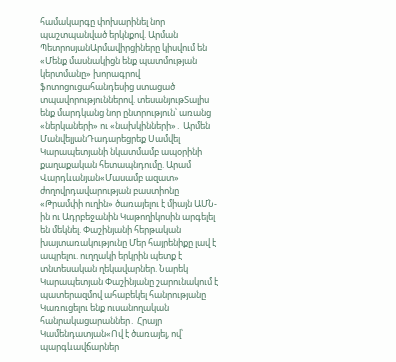համակարգը փոխարինել նոր պաշտպանված երկնքով. Արման ՊետրոսյանԱրմավիրցիները կիսվում են «Մենք մասնակիցն ենք պատմության կերտմանը» խորագրով ֆոտոցուցահանդեսից ստացած տպավորություններով. տեսանյութՏալիս ենք մարդկանց նոր ընտրություն՝ առանց «ներկաների» ու «նախկինների»․ Արմեն ՄանվելյանԴադարեցրեք Սամվել Կարապետյանի նկատմամբ ապօրինի քաղաքական հետապնդումը. Արամ Վարդևանյան«Մասամբ ազատ» ժողովրդավարության բաստիոնը «Թրամփի ուղին» ծառայելու է միայն ԱՄՆ-ին ու Ադրբեջանին Կաթողիկոսին արգելել են մեկնել. Փաշինյանի հերթական խայտառակությունը Մեր հայրենիքը լավ է ապրելու. ուղղակի երկրին պետք է տնտեսական ղեկավարներ. Նարեկ Կարապետյան Փաշինյանը շարունակում է պատերազմով ահաբեկել հանրությանը Կառուցելու ենք ուսանողական հանրակացարաններ․ Հրայր Կամենդատյան«Ով է ծառայել, ով՝ պարգևավճարներ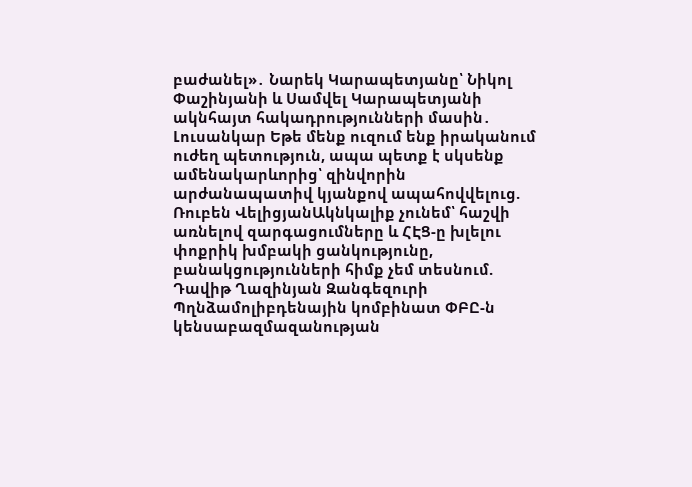բաժանել»․ Նարեկ Կարապետյանը՝ Նիկոլ Փաշինյանի և Սամվել Կարապետյանի ակնհայտ հակադրությունների մասին․ Լուսանկար Եթե մենք ուզում ենք իրականում ուժեղ պետություն, ապա պետք է սկսենք ամենակարևորից՝ զինվորին արժանապատիվ կյանքով ապահովվելուց. Ռուբեն ՎելիցյանԱկնկալիք չունեմ՝ հաշվի առնելով զարգացումները և ՀԷՑ-ը խլելու փոքրիկ խմբակի ցանկությունը, բանակցությունների հիմք չեմ տեսնում. Դավիթ Ղազինյան Զանգեզուրի Պղնձամոլիբդենային կոմբինատ ՓԲԸ-ն կենսաբազմազանության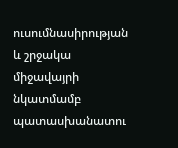ուսումնասիրության և շրջակա միջավայրի նկատմամբ պատասխանատու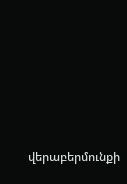վերաբերմունքի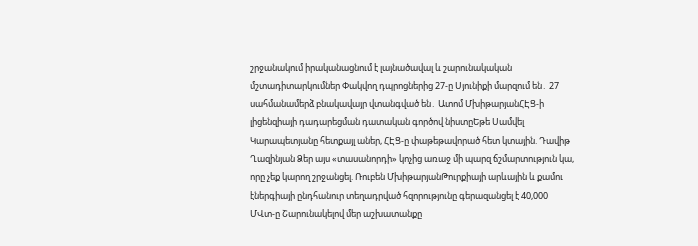շրջանակում իրականացնում է լայնածավալ և շարունակական մշտադիտարկումներ Փակվող դպրոցներից 27-ը Սյունիքի մարզում են․ 27 սահմանամերձ բնակավայր վտանգված են․ Ատոմ ՄխիթարյանՀԷՑ-ի լիցենզիայի դադարեցման դատական գործով նիստըԵթե Սամվել Կարապետյանը հետքայլ աներ, ՀԷՑ-ը փաթեթավորած հետ կտային. Դավիթ Ղազինյան Ձեր այս «տասանորդի» կոչից առաջ մի պարզ ճշմարտություն կա, որը չեք կարող շրջանցել. Ռուբեն ՄխիթարյանԹուրքիայի արևային և քամու էներգիայի ընդհանուր տեղադրված հզորությունը գերազանցել է 40,000 ՄՎտ-ը Շարունակելով մեր աշխատանքը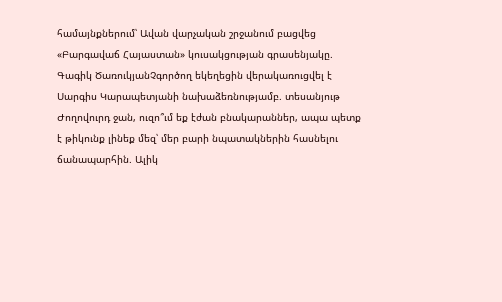համայնքներում՝ Ավան վարչական շրջանում բացվեց «Բարգավաճ Հայաստան» կուսակցության գրասենյակը. Գագիկ ԾառուկյանՉգործող եկեղեցին վերակառուցվել է Սարգիս Կարապետյանի նախաձեռնությամբ. տեսանյութ Ժողովուրդ ջան, ուզո՞ւմ եք էժան բնակարաններ, ապա պետք է թիկունք լինեք մեզ՝ մեր բարի նպատակներին հասնելու ճանապարհին. Ալիկ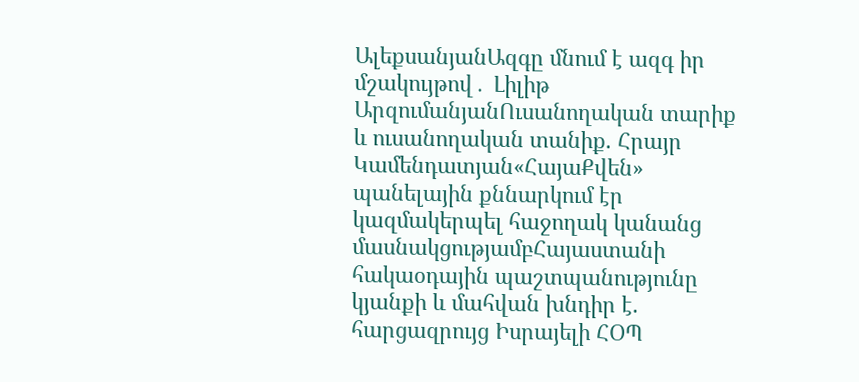ԱլեքսանյանԱզգը մնում է ազգ իր մշակույթով․ Լիլիթ ԱրզումանյանՈւսանողական տարիք և ուսանողական տանիք. Հրայր Կամենդատյան«ՀայաՔվեն» պանելային քննարկում էր կազմակերպել հաջողակ կանանց մասնակցությամբՀայաստանի հակաօդային պաշտպանությունը կյանքի և մահվան խնդիր է. հարցազրույց Իսրայելի ՀՕՊ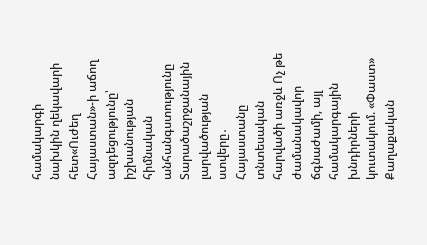համակարգի նախկին ղեկավարի հետ«Ուժեղ Հայաստան»-ի աճող ազդեցությունը՝ իշխանության հիմնական անհանգստությունը Տարածաշրջանային լարվածության ստվերը․ Հայաստանը տնտեսական հարվածի առջև Ոչ թե ժամանակավոր ճգնաժամի, այլ համակարգային խնդիրների կուտակում. «Փաստ» Քաղաքական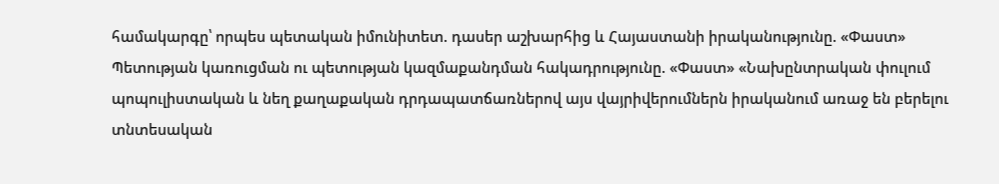համակարգը՝ որպես պետական իմունիտետ. դասեր աշխարհից և Հայաստանի իրականությունը. «Փաստ» Պետության կառուցման ու պետության կազմաքանդման հակադրությունը. «Փաստ» «Նախընտրական փուլում պոպուլիստական և նեղ քաղաքական դրդապատճառներով այս վայրիվերումներն իրականում առաջ են բերելու տնտեսական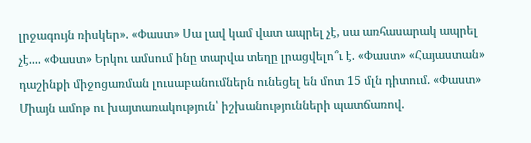լրջագույն ռիսկեր». «Փաստ» Սա լավ կամ վատ ապրել չէ, սա առհասարակ ապրել չէ.... «Փաստ» Երկու ամսում ինը տարվա տեղը լրացվելո՞ւ է. «Փաստ» «Հայաստան» դաշինքի միջոցառման լուսաբանումներն ունեցել են մոտ 15 մլն դիտում. «Փաստ» Միայն ամոթ ու խայտառակություն՝ իշխանությունների պատճառով.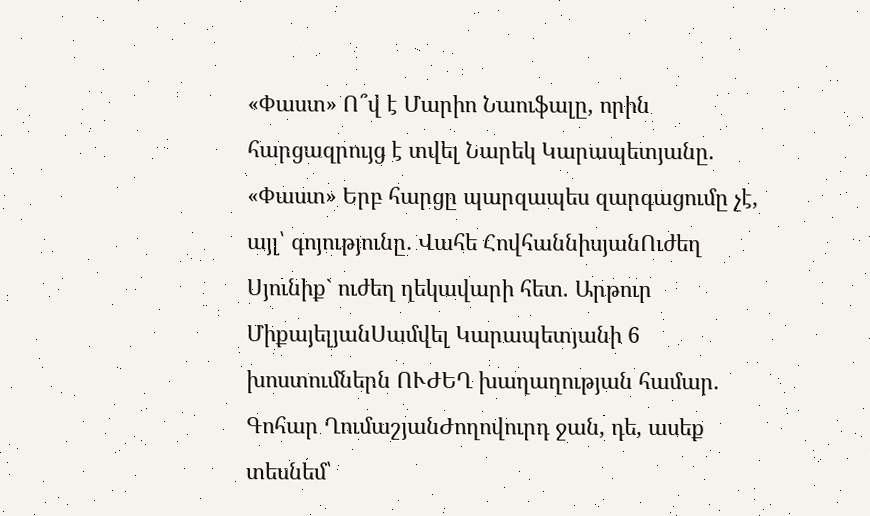«Փաստ» Ո՞վ է Մարիո Նաուֆալը, որին հարցազրույց է տվել Նարեկ Կարապետյանը. «Փաստ» Երբ հարցը պարզապես զարգացումը չէ, այլ՝ գոյությունը․ Վահե ՀովհաննիսյանՈւժեղ Սյունիք` ուժեղ ղեկավարի հետ. Արթուր ՄիքայելյանՍամվել Կարապետյանի 6 խոստումներն ՈՒԺԵՂ խաղաղության համար. Գոհար ՂումաշյանԺողովուրդ ջան, դե, ասեք տեսնեմ՝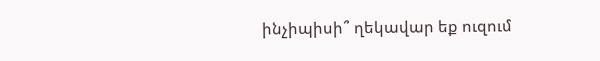ինչիպիսի՞ ղեկավար եք ուզում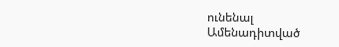ունենալ
Ամենադիտված